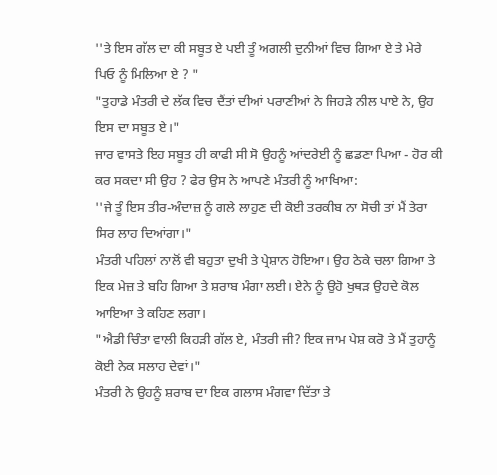''ਤੇ ਇਸ ਗੱਲ ਦਾ ਕੀ ਸਬੂਤ ਏ ਪਈ ਤੂੰ ਅਗਲੀ ਦੁਨੀਆਂ ਵਿਚ ਗਿਆ ਏ ਤੇ ਮੇਰੇ ਪਿਓ ਨੂੰ ਮਿਲਿਆ ਏ ? "
"ਤੁਹਾਡੇ ਮੰਤਰੀ ਦੇ ਲੱਕ ਵਿਚ ਦੈਂਤਾਂ ਦੀਆਂ ਪਰਾਣੀਆਂ ਨੇ ਜਿਹੜੇ ਨੀਲ ਪਾਏ ਨੇ, ਉਹ ਇਸ ਦਾ ਸਬੂਤ ਏ।"
ਜਾਰ ਵਾਸਤੇ ਇਹ ਸਬੂਤ ਹੀ ਕਾਫੀ ਸੀ ਸੋ ਉਹਨੂੰ ਆਂਦਰੇਈ ਨੂੰ ਛਡਣਾ ਪਿਆ - ਹੋਰ ਕੀ ਕਰ ਸਕਦਾ ਸੀ ਉਹ ? ਫੇਰ ਉਸ ਨੇ ਆਪਣੇ ਮੰਤਰੀ ਨੂੰ ਆਖਿਆ:
''ਜੇ ਤੂੰ ਇਸ ਤੀਰ-ਅੰਦਾਜ਼ ਨੂੰ ਗਲੇ ਲਾਹੁਣ ਦੀ ਕੋਈ ਤਰਕੀਬ ਨਾ ਸੋਚੀ ਤਾਂ ਮੈਂ ਤੇਰਾ ਸਿਰ ਲਾਹ ਦਿਆਂਗਾ।"
ਮੰਤਰੀ ਪਹਿਲਾਂ ਨਾਲੋਂ ਵੀ ਬਹੁਤਾ ਦੁਖੀ ਤੇ ਪ੍ਰੇਸ਼ਾਨ ਹੋਇਆ। ਉਹ ਠੇਕੇ ਚਲਾ ਗਿਆ ਤੇ ਇਕ ਮੇਜ਼ ਤੇ ਬਹਿ ਗਿਆ ਤੇ ਸ਼ਰਾਬ ਮੰਗਾ ਲਈ। ਏਨੇ ਨੂੰ ਉਹੋ ਖੁਥੜ ਉਹਦੇ ਕੋਲ ਆਇਆ ਤੇ ਕਹਿਣ ਲਗਾ।
"ਐਡੀ ਚਿੰਤਾ ਵਾਲੀ ਕਿਹੜੀ ਗੱਲ ਏ, ਮੰਤਰੀ ਜੀ? ਇਕ ਜਾਮ ਪੇਸ਼ ਕਰੋ ਤੇ ਮੈਂ ਤੁਹਾਨੂੰ ਕੋਈ ਨੇਕ ਸਲਾਹ ਦੇਵਾਂ।"
ਮੰਤਰੀ ਨੇ ਉਹਨੂੰ ਸ਼ਰਾਬ ਦਾ ਇਕ ਗਲਾਸ ਮੰਗਵਾ ਦਿੱਤਾ ਤੇ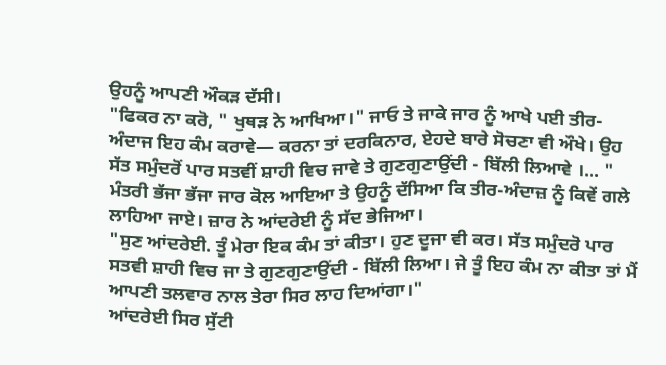ਉਹਨੂੰ ਆਪਣੀ ਔਕੜ ਦੱਸੀ।
"ਫਿਕਰ ਨਾ ਕਰੋ, " ਖੁਥੜ ਨੇ ਆਖਿਆ।" ਜਾਓ ਤੇ ਜਾਕੇ ਜਾਰ ਨੂੰ ਆਖੇ ਪਈ ਤੀਰ- ਅੰਦਾਜ ਇਹ ਕੰਮ ਕਰਾਵੇ— ਕਰਨਾ ਤਾਂ ਦਰਕਿਨਾਰ, ਏਹਦੇ ਬਾਰੇ ਸੋਚਣਾ ਵੀ ਔਖੇ। ਉਹ ਸੱਤ ਸਮੁੰਦਰੋਂ ਪਾਰ ਸਤਵੀਂ ਸ਼ਾਹੀ ਵਿਚ ਜਾਵੇ ਤੇ ਗੁਣਗੁਣਾਉਂਦੀ - ਬਿੱਲੀ ਲਿਆਵੇ ।... "
ਮੰਤਰੀ ਭੱਜਾ ਭੱਜਾ ਜਾਰ ਕੋਲ ਆਇਆ ਤੇ ਉਹਨੂੰ ਦੱਸਿਆ ਕਿ ਤੀਰ-ਅੰਦਾਜ਼ ਨੂੰ ਕਿਵੇਂ ਗਲੇ ਲਾਹਿਆ ਜਾਏ। ਜ਼ਾਰ ਨੇ ਆਂਦਰੇਈ ਨੂੰ ਸੱਦ ਭੇਜਿਆ।
"ਸੁਣ ਆਂਦਰੇਈ. ਤੂੰ ਮੇਰਾ ਇਕ ਕੰਮ ਤਾਂ ਕੀਤਾ। ਹੁਣ ਦੂਜਾ ਵੀ ਕਰ। ਸੱਤ ਸਮੁੰਦਰੋ ਪਾਰ ਸਤਵੀ ਸ਼ਾਹੀ ਵਿਚ ਜਾ ਤੇ ਗੁਣਗੁਣਾਉਂਦੀ - ਬਿੱਲੀ ਲਿਆ। ਜੇ ਤੂੰ ਇਹ ਕੰਮ ਨਾ ਕੀਤਾ ਤਾਂ ਮੈਂ ਆਪਣੀ ਤਲਵਾਰ ਨਾਲ ਤੇਰਾ ਸਿਰ ਲਾਹ ਦਿਆਂਗਾ।"
ਆਂਦਰੇਈ ਸਿਰ ਸੁੱਟੀ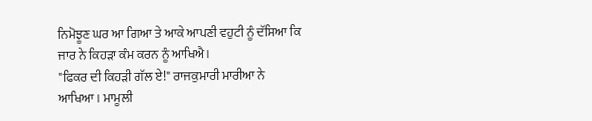ਨਿਮੋਝੂਣ ਘਰ ਆ ਗਿਆ ਤੇ ਆਕੇ ਆਪਣੀ ਵਹੁਟੀ ਨੂੰ ਦੱਸਿਆ ਕਿ ਜਾਰ ਨੇ ਕਿਹੜਾ ਕੰਮ ਕਰਨ ਨੂੰ ਆਖਿਐ।
"ਫਿਕਰ ਦੀ ਕਿਹੜੀ ਗੱਲ ਏ!" ਰਾਜਕੁਮਾਰੀ ਮਾਰੀਆ ਨੇ ਆਖਿਆ। ਮਾਮੂਲੀ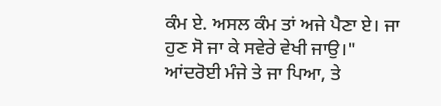ਕੰਮ ਏ. ਅਸਲ ਕੰਮ ਤਾਂ ਅਜੇ ਪੈਣਾ ਏ। ਜਾ ਹੁਣ ਸੋ ਜਾ ਕੇ ਸਵੇਰੇ ਵੇਖੀ ਜਾਉ।"
ਆਂਦਰੋਈ ਮੰਜੇ ਤੇ ਜਾ ਪਿਆ, ਤੇ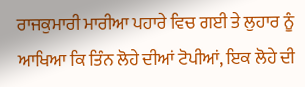ਰਾਜਕੁਮਾਰੀ ਮਾਰੀਆ ਪਹਾਰੇ ਵਿਚ ਗਈ ਤੇ ਲੁਹਾਰ ਨੂੰ ਆਖਿਆ ਕਿ ਤਿੰਨ ਲੋਹੇ ਦੀਆਂ ਟੋਪੀਆਂ, ਇਕ ਲੋਹੇ ਦੀ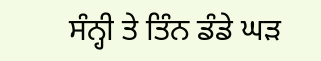ਸੰਨ੍ਹੀ ਤੇ ਤਿੰਨ ਡੰਡੇ ਘੜ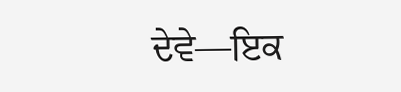ਦੇਵੇ—ਇਕ